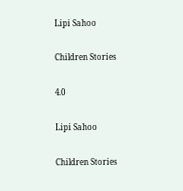Lipi Sahoo

Children Stories

4.0

Lipi Sahoo

Children Stories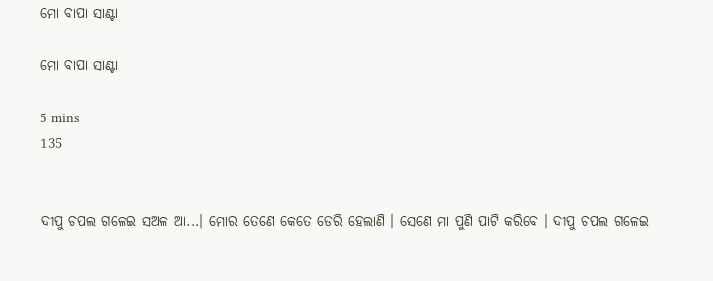ମୋ ବାପା ସାଣ୍ଟା

ମୋ ବାପା ସାଣ୍ଟା

5 mins
135


ଦୀପୁ ଚପଲ ଗଳେଇ ସଅଳ ଆ...। ମୋର ତେଣେ କେତେ ଡେରି ହେଲାଣି । ସେଣେ ମା ପୁଣି ପାଟି କରିବେ । ଦୀପୁ ଚପଲ ଗଳେଇ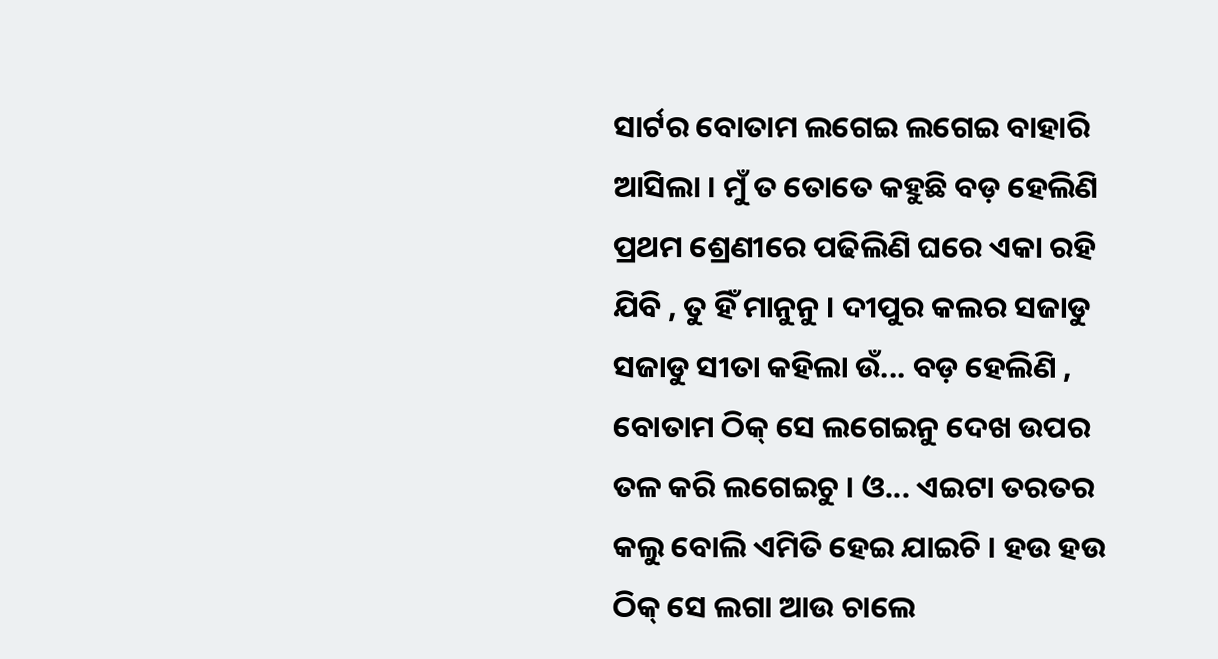ସାର୍ଟର ବୋତାମ ଲଗେଇ ଲଗେଇ ବାହାରି ଆସିଲା । ମୁଁ ତ ତୋତେ କହୁଛି ବଡ଼ ହେଲିଣି ପ୍ରଥମ ଶ୍ରେଣୀରେ ପଢିଲିଣି ଘରେ ଏକା ରହି ଯିବି , ତୁ ହିଁ ମାନୁନୁ । ଦୀପୁର କଲର ସଜାଡୁ ସଜାଡୁ ସୀତା କହିଲା ଉଁ... ବଡ଼ ହେଲିଣି , ବୋତାମ ଠିକ୍ ସେ ଲଗେଇନୁ ଦେଖ ଉପର ତଳ କରି ଲଗେଇଚୁ । ଓ... ଏଇଟା ତରତର କଲୁ ବୋଲି ଏମିତି ହେଇ ଯାଇଚି । ହଉ ହଉ ଠିକ୍ ସେ ଲଗା ଆଉ ଚାଲେ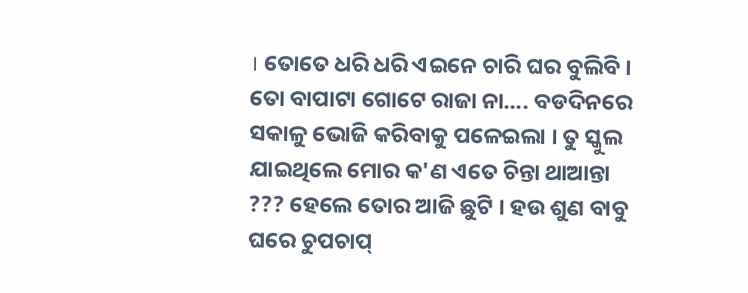। ତୋତେ ଧରି ଧରି ଏଇନେ ଚାରି ଘର ବୁଲିବି । ତୋ ବାପାଟା ଗୋଟେ ରାଜା ନା.... ବଡଦିନରେ ସକାଳୁ ଭୋଜି କରିବାକୁ ପଳେଇଲା । ତୁ ସ୍କୁଲ ଯାଇଥିଲେ ମୋର କ'ଣ ଏତେ ଚିନ୍ତା ଥାଆନ୍ତା ??? ହେଲେ ତୋର ଆଜି ଛୁଟି । ହଉ ଶୁଣ ବାବୁ ଘରେ ଚୁପଚାପ୍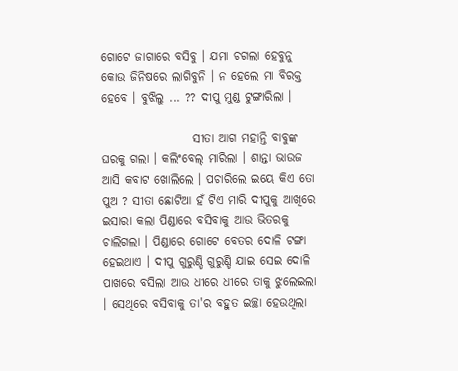ଗୋଟେ ଜାଗାରେ ବସିବୁ । ଯମା ଚଗଲା ହେବୁନୁ କୋଉ ଜିନିଷରେ ଲାଗିବୁନି । ନ ହେଲେ ମା ବିରକ୍ତ ହେବେ । ବୁଝିଲୁ ... ?? ଦୀପୁ ମୁଣ୍ଡ ଟୁଙ୍ଗାରିଲା ।

                   ସୀତା ଆଗ ମହାନ୍ତି ବାବୁଙ୍କ ଘରକୁ ଗଲା । କଲିଂବେଲ୍ ମାରିଲା । ଶାନ୍ତା ଭାଉଜ ଆସି କବାଟ ଖୋଲିଲେ । ପଚାରିଲେ ଇୟେ କିଏ ତୋ ପୁଅ ? ସୀତା ଛୋଟିଆ ହଁ ଟିଏ ମାରି ଦୀପୁକୁ ଆଖିରେ ଇସାରା କଲା ପିଣ୍ଡାରେ ବସିବାକୁ ଆଉ ଭିତରକୁ ଚାଲିଗଲା । ପିଣ୍ଡାରେ ଗୋଟେ ବେତର ଦୋଳି ଟଙ୍ଗା ହେଇଥାଏ । ଦୀପୁ ଗୁରୁଣ୍ଡି ଗୁରୁଣ୍ଡି ଯାଇ ସେଇ ଦୋଳି ପାଖରେ ବସିଲା ଆଉ ଧୀରେ ଧୀରେ ତାକୁ ଝୁଲେଇଲା । ସେଥିରେ ବସିବାକୁ ତା'ର ବହୁତ ଇଚ୍ଛା ହେଉଥିଲା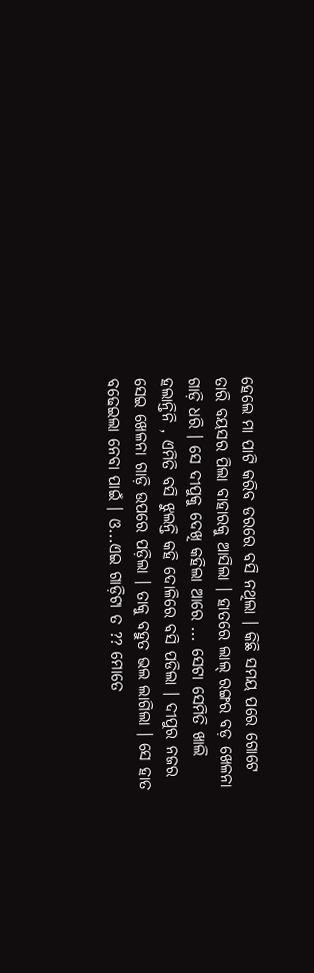ହେଲେ ମା ପାଟି କରିବ ଡରରେ ବସି ନଥିଲା । କିଛି ସମୟ ପରେ ଗୋଟେ ତାରି ବୟସର ପିଲା ବାହାରକୁ ଆସିଲା । ହାତରେ ଲାଲ୍ ରଙ୍ଗର ବଡ଼ ଖେଳନା ଗାଡ଼ି ଧରି । ସେ ଦୀପୁକୁ ଦେଖି କହିଲା ଆରେ ... ସେଟା ସେମିତି ଖାଲି ହଲାନ୍ତିନି , ଏମିତି ବସି ଝୁଲନ୍ତି କହି ଦୋଳିରେ ବସି ପଡିଲା । ଦୀପୁର ନଜର ସେଇ ଖେଳନା ଗାଡ଼ି ଉପରେ ପଡ଼ିଲା । ତାକୁ ବହୁତ ଭଲ ଲାଗିଲା । ସେ ହାତ ବଢେଇଲା ନେବା ପାଇଁ । ଓ...ଏଇ ଗାଡ଼ିଟା ତ ?? ମୋତେ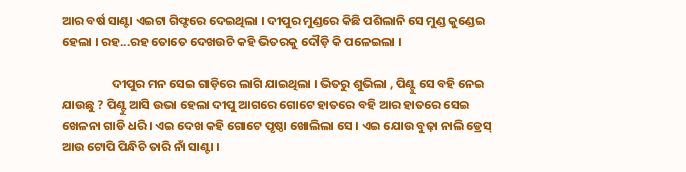ଆର ବର୍ଷ ସାଣ୍ଟା ଏଇଟା ଗିଫ୍ଟରେ ଦେଇଥିଲା । ଦୀପୁର ମୁଣ୍ଡରେ କିଛି ପଶିଲାନି ସେ ମୁଣ୍ଡ କୁଣ୍ଡେଇ ହେଲା । ରହ...ରହ ତୋତେ ଦେଖଉଚି କହି ଭିତରକୁ ଦୌଡ଼ି କି ପଳେଇଲା ।

                  ଦୀପୁର ମନ ସେଇ ଗାଡ଼ିରେ ଲାଗି ଯାଇଥିଲା । ଭିତରୁ ଶୁଭିଲା , ପିଣ୍ଟୁ ସେ ବହି ନେଇ ଯାଉଛୁ ? ପିଣ୍ଟୁ ଆସି ଉଭା ହେଲା ଦୀପୁ ଆଗରେ ଗୋଟେ ହାତରେ ବହି ଆର ହାତରେ ସେଇ ଖେଳନା ଗାଡି ଧରି । ଏଇ ଦେଖ କହି ଗୋଟେ ପୃଷ୍ଠା ଖୋଲିଲା ସେ । ଏଇ ଯୋଉ ବୁଢ଼ା ନାଲି ଡ୍ରେସ୍ ଆଉ ଟୋପି ପିନ୍ଧିଚି ତାରି ନାଁ ସାଣ୍ଟା ।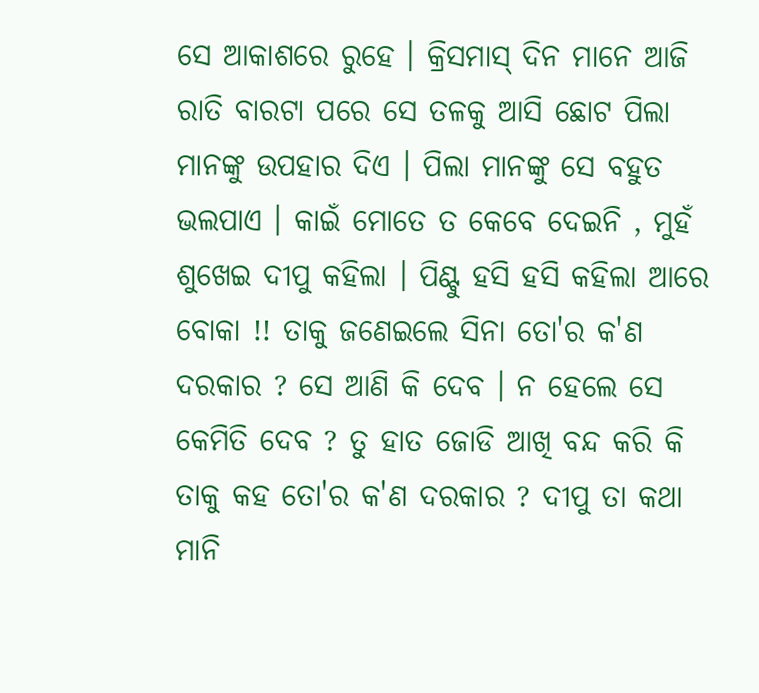ସେ ଆକାଶରେ ରୁହେ । କ୍ରିସମାସ୍ ଦିନ ମାନେ ଆଜି ରାତି ବାରଟା ପରେ ସେ ତଳକୁ ଆସି ଛୋଟ ପିଲା ମାନଙ୍କୁ ଉପହାର ଦିଏ । ପିଲା ମାନଙ୍କୁ ସେ ବହୁତ ଭଲପାଏ । କାଇଁ ମୋତେ ତ କେବେ ଦେଇନି , ମୁହଁ ଶୁଖେଇ ଦୀପୁ କହିଲା । ପିଣ୍ଟୁ ହସି ହସି କହିଲା ଆରେ ବୋକା !! ତାକୁ ଜଣେଇଲେ ସିନା ତୋ'ର କ'ଣ ଦରକାର ? ସେ ଆଣି କି ଦେବ । ନ ହେଲେ ସେ କେମିତି ଦେବ ? ତୁ ହାତ ଜୋଡି ଆଖି ବନ୍ଦ କରି କି ତାକୁ କହ ତୋ'ର କ'ଣ ଦରକାର ? ଦୀପୁ ତା କଥା ମାନି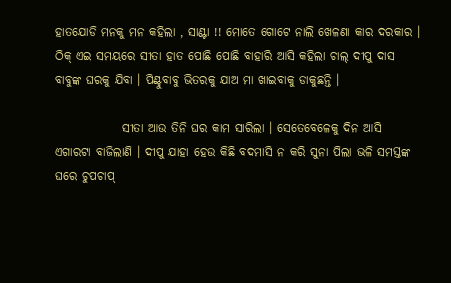ହାତଯୋଡି ମନକୁ ମନ କହିଲା , ସାଣ୍ଟା !! ମୋତେ ଗୋଟେ ନାଲି ଖେଳଣା କାର ଦରକାର । ଠିକ୍ ଏଇ ସମୟରେ ସୀତା ହାତ ପୋଛି ପୋଛି ବାହାରି ଆସି କହିଲା ଚାଲ୍ ଦୀପୁ ଦାସ ବାବୁଙ୍କ ଘରକୁ ଯିବା । ପିଣ୍ଟୁବାବୁ ଭିତରକୁ ଯାଅ ମା ଖାଇବାକୁ ଡାକୁଛନ୍ତି ।

              ସୀତା ଆଉ ତିନି ଘର କାମ ସାରିଲା । ସେତେବେଳେକୁ ଦିନ ଆସି ଏଗାରଟା ବାଜିଲାଣି । ଦୀପୁ ଯାହା ହେଉ କିଛି ବଦମାସି ନ କରି ସୁନା ପିଲା ଭଳି ସମସ୍ତଙ୍କ ଘରେ ଚୁପଚାପ୍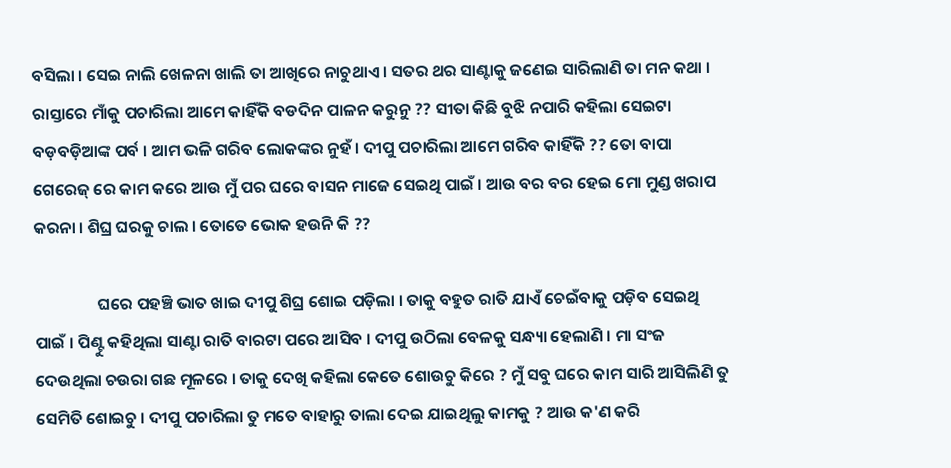ବସିଲା । ସେଇ ନାଲି ଖେଳନା ଖାଲି ତା ଆଖିରେ ନାଚୁଥାଏ । ସତର ଥର ସାଣ୍ଟାକୁ ଜଣେଇ ସାରିଲାଣି ତା ମନ କଥା । ରାସ୍ତାରେ ମାଁକୁ ପଚାରିଲା ଆମେ କାହିଁକି ବଡଦିନ ପାଳନ କରୁନୁ ?? ସୀତା କିଛି ବୁଝି ନପାରି କହିଲା ସେଇଟା ବଡ଼ବଡ଼ିଆଙ୍କ ପର୍ବ । ଆମ ଭଳି ଗରିବ ଲୋକଙ୍କର ନୁହଁ । ଦୀପୁ ପଚାରିଲା ଆମେ ଗରିବ କାହିଁକି ?? ତୋ ବାପା ଗେରେଜ୍ ରେ କାମ କରେ ଆଉ ମୁଁ ପର ଘରେ ବାସନ ମାଜେ ସେଇଥି ପାଇଁ । ଆଉ ବର ବର ହେଇ ମୋ ମୁଣ୍ଡ ଖରାପ କରନା । ଶିଘ୍ର ଘରକୁ ଚାଲ । ତୋତେ ଭୋକ ହଉନି କି ??

                 ଘରେ ପହଞ୍ଚି ଭାତ ଖାଇ ଦୀପୁ ଶିଘ୍ର ଶୋଇ ପଡ଼ିଲା । ତାକୁ ବହୁତ ରାତି ଯାଏଁ ଚେଇଁବାକୁ ପଡ଼ିବ ସେଇଥି ପାଇଁ । ପିଣ୍ଟୁ କହିଥିଲା ସାଣ୍ଟା ରାତି ବାରଟା ପରେ ଆସିବ । ଦୀପୁ ଉଠିଲା ବେଳକୁ ସନ୍ଧ୍ୟା ହେଲାଣି । ମା ସଂଜ ଦେଉଥିଲା ଚଉରା ଗଛ ମୂଳରେ । ତାକୁ ଦେଖି କହିଲା କେତେ ଶୋଉଚୁ କିରେ ? ମୁଁ ସବୁ ଘରେ କାମ ସାରି ଆସିଲିଣି ତୁ ସେମିତି ଶୋଇଚୁ । ଦୀପୁ ପଚାରିଲା ତୁ ମତେ ବାହାରୁ ତାଲା ଦେଇ ଯାଇଥିଲୁ କାମକୁ ? ଆଉ କ'ଣ କରି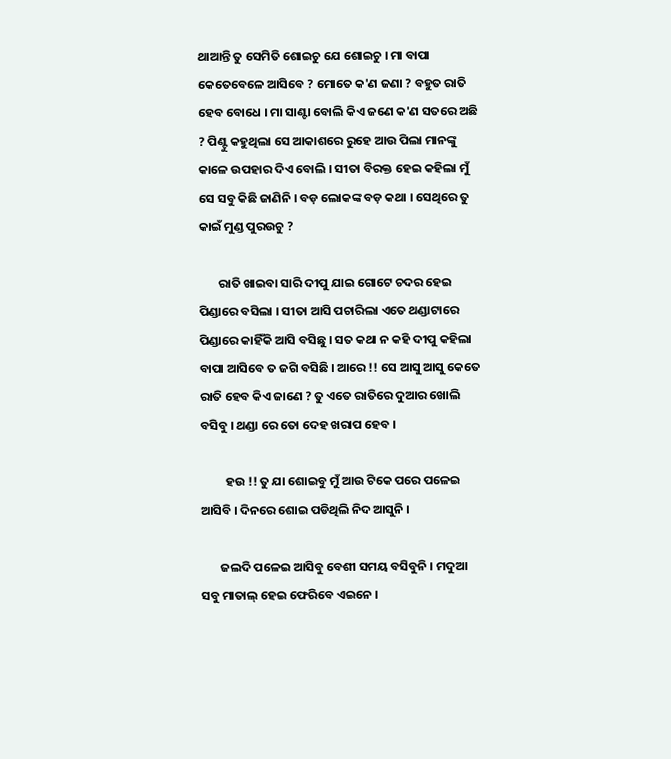ଥାଆନ୍ତି ତୁ ସେମିତି ଶୋଇଚୁ ଯେ ଶୋଇଚୁ । ମା ବାପା କେତେବେଳେ ଆସିବେ ? ମୋତେ କ'ଣ ଜଣା ? ବହୁତ ରାତି ହେବ ବୋଧେ । ମା ସାଣ୍ଟା ବୋଲି କିଏ ଜଣେ କ'ଣ ସତରେ ଅଛି ? ପିଣ୍ଟୁ କହୁଥିଲା ସେ ଆକାଶରେ ରୁହେ ଆଉ ପିଲା ମାନଙ୍କୁ କାଳେ ଉପହାର ଦିଏ ବୋଲି । ସୀତା ବିରକ୍ତ ହେଇ କହିଲା ମୁଁ ସେ ସବୁ କିଛି ଜାଣିନି । ବଡ଼ ଲୋକଙ୍କ ବଡ଼ କଥା । ସେଥିରେ ତୁ କାଇଁ ମୁଣ୍ଡ ପୁରଉଚୁ ?

       ରାତି ଖାଇବା ସାରି ଦୀପୁ ଯାଇ ଗୋଟେ ଚଦର ହେଇ ପିଣ୍ଡାରେ ବସିଲା । ସୀତା ଆସି ପଚାରିଲା ଏତେ ଥଣ୍ଡାଟାରେ ପିଣ୍ଡାରେ କାହିଁକି ଆସି ବସିଛୁ । ସତ କଥା ନ କହି ଦୀପୁ କହିଲା ବାପା ଆସିବେ ତ ଜଗି ବସିଛି । ଆରେ !! ସେ ଆସୁ ଆସୁ କେତେ ରାତି ହେବ କିଏ ଜାଣେ ? ତୁ ଏତେ ରାତିରେ ଦୁଆର ଖୋଲି ବସିବୁ । ଥଣ୍ଡା ରେ ତୋ ଦେହ ଖରାପ ହେବ ।

         ହଉ !! ତୁ ଯା ଶୋଇବୁ ମୁଁ ଆଉ ଟିକେ ପରେ ପଳେଇ ଆସିବି । ଦିନରେ ଶୋଇ ପଡିଥିଲି ନିଦ ଆସୁନି ।

       ଜଲଦି ପଳେଇ ଆସିବୁ ବେଶୀ ସମୟ ବସିବୁନି । ମଦୁଆ ସବୁ ମାତାଲ୍ ହେଇ ଫେରିବେ ଏଇନେ ।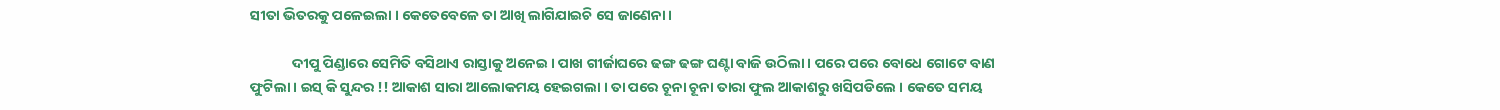ସୀତା ଭିତରକୁ ପଳେଇଲା । କେତେବେଳେ ତା ଆଖି ଲାଗିଯାଇଚି ସେ ଜାଣେନା ।

             ଦୀପୁ ପିଣ୍ଡାରେ ସେମିତି ବସିଥାଏ ରାସ୍ତାକୁ ଅନେଇ । ପାଖ ଗୀର୍ଜାଘରେ ଢଙ୍ଗ ଢଙ୍ଗ ଘଣ୍ଟା ବାଜି ଉଠିଲା । ପରେ ପରେ ବୋଧେ ଗୋଟେ ବାଣ ଫୁଟିଲା । ଇସ୍ କି ସୁନ୍ଦର !! ଆକାଶ ସାରା ଆଲୋକମୟ ହେଇଗଲା । ତା ପରେ ଚୂନା ଚୂନା ତାରା ଫୁଲ ଆକାଶରୁ ଖସିପଡିଲେ । କେତେ ସମୟ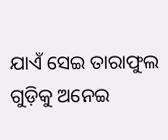ଯାଏଁ ସେଇ ତାରାଫୁଲ ଗୁଡ଼ିକୁ ଅନେଇ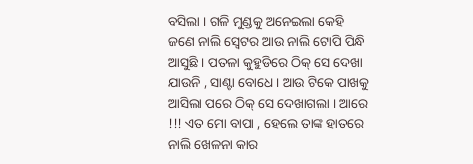ବସିଲା । ଗଳି ମୁଣ୍ଡକୁ ଅନେଇଲା କେ‌ହି ଜଣେ ନାଲି ସ୍ବେଟର ଆଉ ନାଲି ଟୋପି ପିନ୍ଧି ଆସୁଛି । ପତଳା କୁହୁଡିରେ ଠିକ୍ ସେ ଦେଖା ଯାଉନି , ସାଣ୍ଟା ବୋଧେ । ଆଉ ଟିକେ ପାଖକୁ ଆସିଲା ପରେ ଠିକ୍ ସେ ଦେଖାଗଲା । ଆରେ !!! ଏତ ମୋ ବାପା , ହେଲେ ତାଙ୍କ ହାତରେ ନାଲି ଖେଳନା କାର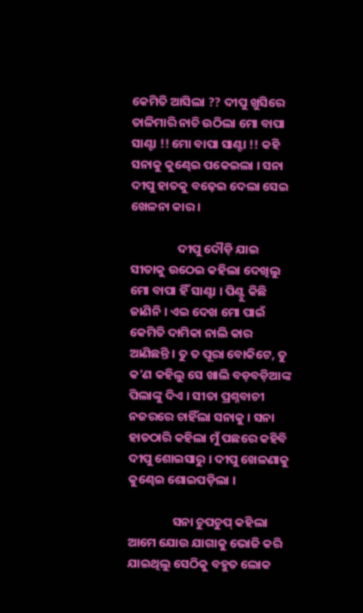କେମିତି ଆସିଲା ?? ଦୀପୁ ଖୁସିରେ ତାଳିମାରି ନାଚି ଉଠିଲା ମୋ ବାପା ସାଣ୍ଟା !! ମୋ ବାପା ସାଣ୍ଟା !! କହି ସନାକୁ କୁଣ୍ଢେଇ ପକେଇଲା । ସନା ଦୀପୁ ହାତକୁ ବଢ଼େଇ ଦେଲା ସେଇ ଖେଳନା କାର ।

                 ଦୀପୁ ଦୌଡ଼ି ଯାଇ ସୀତାକୁ ଉଠେଇ କହିଲା ଦେଖିଲୁ ମୋ ବାପା ହିଁ ସାଣ୍ଟା । ପିଣ୍ଟୁ କିଛି ଜାଣିନି । ଏଇ ଦେଖ ମୋ ପାଇଁ କେମିତି ଦାମିକା ନାଲି କାର ଆଣିଛନ୍ତି । ତୁ ତ ପୂରା ବୋକିଟେ, ତୁ କ'ଣ କହିଲୁ ସେ ଖାଲି ବଡ଼ବଡ଼ିଆଙ୍କ ପିଲାଙ୍କୁ ଦିଏ । ସୀତା ପ୍ରଶ୍ନବାଚୀ ନଜରରେ ଚାହିଁଲା ସନାକୁ । ସନା ହାତଠାରି କହିଲା ମୁଁ ପଛରେ କହିବି ଦୀପୁ ଶୋଇସାରୁ । ଦୀପୁ ଖେଳଣାକୁ କୁଣ୍ଢେଇ ଶୋଇପଡ଼ିଲା ।

                ସନା ଚୁପଚୁପ୍ କହିଲା ଆମେ ଯୋଉ ଯାଗାକୁ ଭୋଜି କରି ଯାଇଥିଲୁ ସେଠିକୁ ବହୁତ ଲୋକ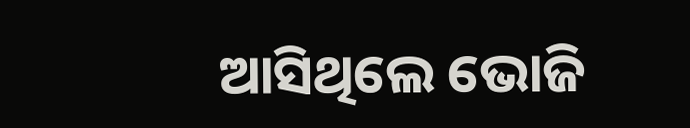ଆସିଥିଲେ ଭୋଜି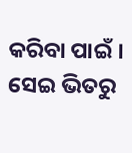କରିବା ପାଇଁ । ସେଇ ଭିତରୁ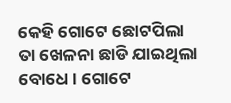କେହି ଗୋଟେ ଛୋଟପିଲା ତା ଖେଳନା ଛାଡି ଯାଇଥିଲା ବୋଧେ । ଗୋଟେ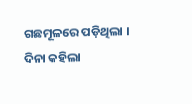ଗଛମୂଳରେ ପଡ଼ିଥିଲା । ଦିନା କହିଲା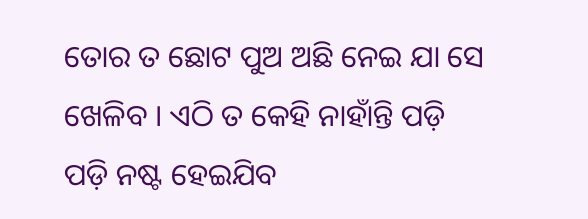ତୋର ତ ଛୋଟ ପୁଅ ଅଛି ନେଇ ଯା ସେ ଖେଳିବ । ଏଠି ତ କେହି ନାହାଁନ୍ତି ପଡ଼ି ପଡ଼ି ନଷ୍ଟ ହେଇଯିବ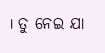। ତୁ ନେଇ ଯା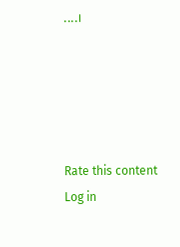....।





Rate this content
Log in